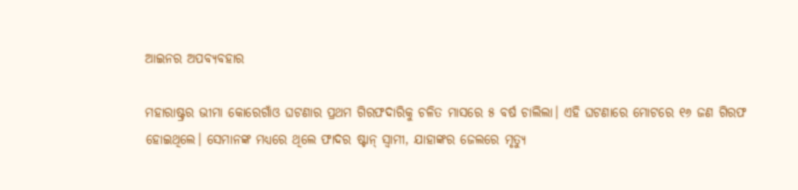ଆଇନର ଅପବ୍ୟବହାର

ମହାରାଷ୍ଟ୍ରର ଭୀମା କୋରେଗାଁଓ ଘଟଣାର ପ୍ରଥମ ଗିରଫଦାରିକୁ ଚଳିତ ମାସରେ ୫ ବର୍ଷ ଚାଲିଲା। ଏହି ଘଟଣାରେ ମୋଟରେ ୧୬ ଜଣ ଗିରଫ ହୋଇଥିଲେ। ସେମାନଙ୍କ ମଧ୍ୟରେ ଥିଲେ ଫାଦର ଷ୍ଟାନ୍‌ ସ୍ବାମୀ, ଯାହାଙ୍କର ଜେଲରେ ମୃତ୍ୟୁ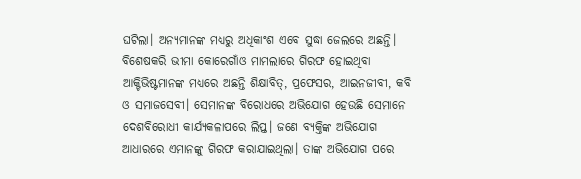ଘଟିଲା। ଅନ୍ୟମାନଙ୍କ ମଧ୍ୟରୁ ଅଧିକାଂଶ ଏବେ ସୁଦ୍ଧା ଜେଲରେ ଅଛନ୍ତି। ବିଶେଷକରି ଭୀମା କୋରେଗାଁଓ ମାମଲାରେ ଗିରଫ ହୋଇଥିବା ଆକ୍ଟିଭିଷ୍ଟମାନଙ୍କ ମଧ୍ୟରେ ଅଛନ୍ତି ଶିକ୍ଷାବିତ୍‌, ପ୍ରଫେସର, ଆଇନଜୀବୀ, କବି ଓ ସମାଜସେବୀ। ସେମାନଙ୍କ ବିରୋଧରେ ଅଭିଯୋଗ ହେଉଛି ସେମାନେ ଦେଶବିରୋଧୀ କାର୍ଯ୍ୟକଳାପରେ ଲିପ୍ତ। ଜଣେ ବ୍ୟକ୍ତିଙ୍କ ଅଭିଯୋଗ ଆଧାରରେ ଏମାନଙ୍କୁ ଗିରଫ କରାଯାଇଥିଲା। ତାଙ୍କ ଅଭିଯୋଗ ପରେ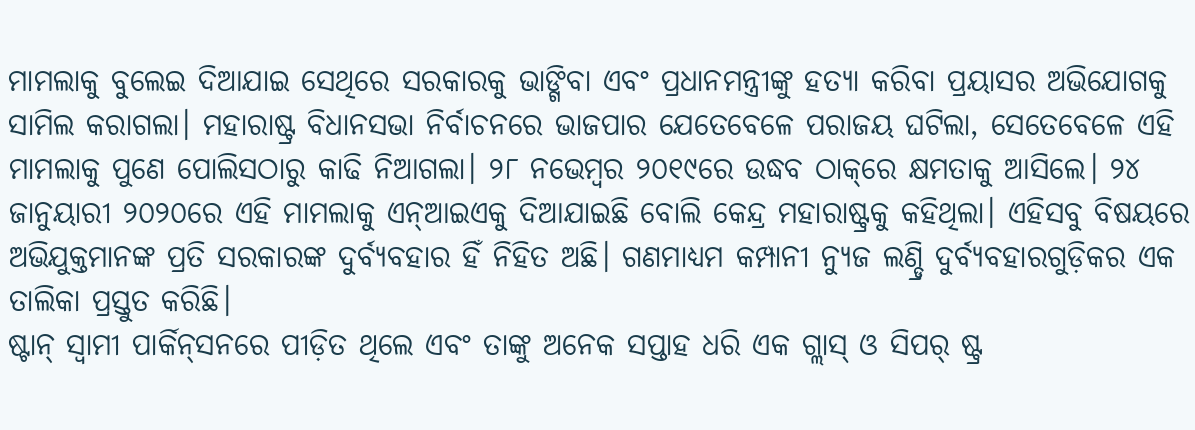ମାମଲାକୁ ବୁଲେଇ ଦିଆଯାଇ ସେଥିରେ ସରକାରକୁ ଭାଙ୍ଗିବା ଏବଂ ପ୍ରଧାନମନ୍ତ୍ରୀଙ୍କୁ ହତ୍ୟା କରିବା ପ୍ରୟାସର ଅଭିଯୋଗକୁ ସାମିଲ କରାଗଲା। ମହାରାଷ୍ଟ୍ର ବିଧାନସଭା ନିର୍ବାଚନରେ ଭାଜପାର ଯେତେବେଳେ ପରାଜୟ ଘଟିଲା, ସେତେବେଳେ ଏହି ମାମଲାକୁ ପୁଣେ ପୋଲିସଠାରୁ କାଢି ନିଆଗଲା। ୨୮ ନଭେମ୍ବର ୨୦୧୯ରେ ଉଦ୍ଧବ ଠାକ୍‌ରେ କ୍ଷମତାକୁ ଆସିଲେ। ୨୪ ଜାନୁୟାରୀ ୨୦୨୦ରେ ଏହି ମାମଲାକୁ ଏନ୍‌ଆଇଏକୁ ଦିଆଯାଇଛି ବୋଲି କେନ୍ଦ୍ର ମହାରାଷ୍ଟ୍ରକୁ କହିଥିଲା। ଏହିସବୁ ବିଷୟରେ ଅଭିଯୁକ୍ତମାନଙ୍କ ପ୍ରତି ସରକାରଙ୍କ ଦୁର୍ବ୍ୟବହାର ହିଁ ନିହିତ ଅଛି। ଗଣମାଧ୍ୟମ କମ୍ପାନୀ ନ୍ୟୁଜ ଲଣ୍ଡ୍ରି ଦୁର୍ବ୍ୟବହାରଗୁଡ଼ିକର ଏକ ତାଲିକା ପ୍ରସ୍ତୁତ କରିଛି।
ଷ୍ଟାନ୍‌ ସ୍ବାମୀ ପାର୍କିନ୍‌ସନରେ ପୀଡ଼ିତ ଥିଲେ ଏବଂ ତାଙ୍କୁ ଅନେକ ସପ୍ତାହ ଧରି ଏକ ଗ୍ଲାସ୍‌ ଓ ସିପର୍‌ ଷ୍ଟ୍ର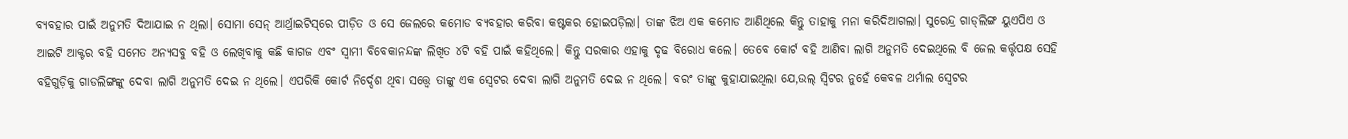ବ୍ୟବହାର ପାଇଁ ଅନୁମତି ଦିଆଯାଇ ନ ଥିଲା। ସୋମା ସେନ୍‌ ଆର୍ଥ୍ରାଇଟିସ୍‌ରେ ପୀଡ଼ିତ ଓ ସେ ଜେଲରେ କମୋଡ ବ୍ୟବହାର କରିବା କଷ୍ଟକର ହୋଇପଡ଼ିଲା। ତାଙ୍କ ଝିଅ ଏକ କମୋଡ ଆଣିଥିଲେ କିନ୍ତୁ ତାହାକୁ ମନା କରିଦିଆଗଲା। ସୁରେନ୍ଦ୍ର ଗାଡ୍‌ଲିଙ୍ଗ ୟୁଏପିଏ ଓ ଆଇଟି ଆକ୍ଟର ବହି ସମେତ ଅନ୍ୟସବୁ ବହି ଓ ଲେଖିବାକୁ କଛି କାଗଜ ଏବଂ ସ୍ବାମୀ ବିବେକାନନ୍ଦଙ୍କ ଲିଖିତ ୪ଟି ବହି ପାଇଁ କହିଥିଲେ। କିନ୍ତୁ ସରକାର ଏହାକୁ ଦୃଢ ବିରୋଧ କଲେ। ତେବେ କୋର୍ଟ ବହି ଆଣିବା ଲାଗି ଅନୁମତି ଦେଇଥିଲେ ବି ଜେଲ କର୍ତ୍ତୃପକ୍ଷ ସେହି ବହିଗୁଡ଼ିକୁ ଗାଡଲିଙ୍ଗଙ୍କୁ ଦେବା ଲାଗି ଅନୁମତି ଦେଇ ନ ଥିଲେ। ଏପରିକି କୋର୍ଟ ନିର୍ଦ୍ଦେଶ ଥିବା ସତ୍ତ୍ୱେ ତାଙ୍କୁ ଏକ ସ୍ବେଟର ଦେବା ଲାଗି ଅନୁମତି ଦେଇ ନ ଥିଲେ। ବରଂ ତାଙ୍କୁ କୁହାଯାଇଥିଲା ଯେ,ଉଲ୍‌ ସ୍ବିଟର ନୁହେଁ କେବଳ ଥର୍ମାଲ ସ୍ବେଟର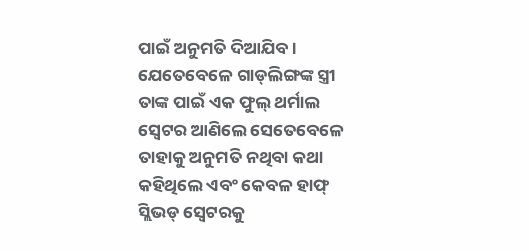ପାଇଁ ଅନୁମତି ଦିଆଯିବ। ଯେତେବେଳେ ଗାଡ୍‌ଲିଙ୍ଗଙ୍କ ସ୍ତ୍ରୀ ତାଙ୍କ ପାଇଁ ଏକ ଫୁଲ୍‌ ଥର୍ମାଲ ସ୍ବେଟର ଆଣିଲେ ସେତେବେଳେ ତାହାକୁ ଅନୁମତି ନଥିବା କଥା କହିଥିଲେ ଏବଂ କେବଳ ହାଫ୍‌ ସ୍ଲିଭଡ୍‌ ସ୍ବେଟରକୁ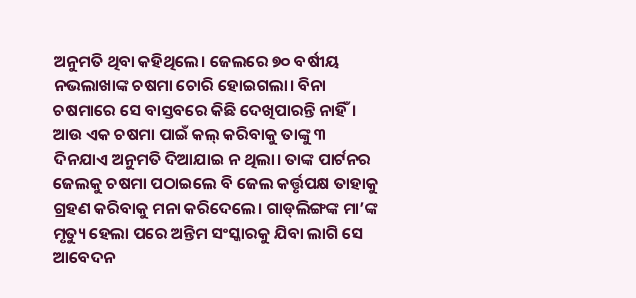ଅନୁମତି ଥିବା କହିଥିଲେ। ଜେଲରେ ୭୦ ବର୍ଷୀୟ ନଭଲାଖାଙ୍କ ଚଷମା ଚୋରି ହୋଇଗଲା। ବିନା ଚଷମାରେ ସେ ବାସ୍ତବରେ କିଛି ଦେଖିପାରନ୍ତି ନାହିଁ। ଆଉ ଏକ ଚଷମା ପାଇଁ କଲ୍‌ କରିବାକୁ ତାଙ୍କୁ ୩ ଦିନଯାଏ ଅନୁମତି ଦିଆଯାଇ ନ ଥିଲା। ତାଙ୍କ ପାର୍ଟନର ଜେଲକୁ ଚଷମା ପଠାଇଲେ ବି ଜେଲ କର୍ତ୍ତୃପକ୍ଷ ତାହାକୁ ଗ୍ରହଣ କରିବାକୁ ମନା କରିଦେଲେ। ଗାଡ୍‌ଲିଙ୍ଗଙ୍କ ମା’ଙ୍କ ମୃତ୍ୟୁ ହେଲା ପରେ ଅନ୍ତିମ ସଂସ୍କାରକୁ ଯିବା ଲାଗି ସେ ଆବେଦନ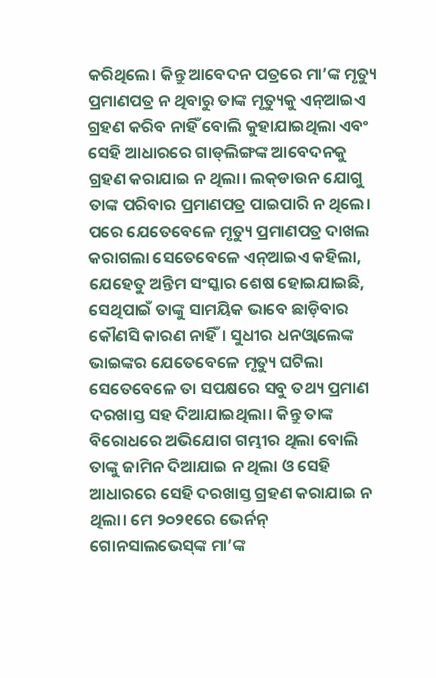କରିଥିଲେ। କିନ୍ତୁ ଆବେଦନ ପତ୍ରରେ ମା’ଙ୍କ ମୃତ୍ୟୁ ପ୍ରମାଣପତ୍ର ନ ଥିବାରୁ ତାଙ୍କ ମୃତ୍ୟୁକୁ ଏନ୍‌ଆଇଏ ଗ୍ରହଣ କରିବ ନାହିଁ ବୋଲି କୁହାଯାଇଥିଲା ଏବଂ ସେହି ଆଧାରରେ ଗାଡ୍‌ଲିଙ୍ଗଙ୍କ ଆବେଦନକୁ ଗ୍ରହଣ କରାଯାଇ ନ ଥିଲା। ଲକ୍‌ଡାଉନ ଯୋଗୁ ତାଙ୍କ ପରିବାର ପ୍ରମାଣପତ୍ର ପାଇପାରି ନ ଥିଲେ। ପରେ ଯେତେବେଳେ ମୃତ୍ୟୁ ପ୍ରମାଣପତ୍ର ଦାଖଲ କରାଗଲା ସେତେବେଳେ ଏନ୍‌ଆଇଏ କହିଲା, ଯେହେତୁ ଅନ୍ତିମ ସଂସ୍କାର ଶେଷ ହୋଇଯାଇଛି, ସେଥିପାଇଁ ତାଙ୍କୁ ସାମୟିକ ଭାବେ ଛାଡ଼ିବାର କୌଣସି କାରଣ ନାହିଁ। ସୁଧୀର ଧନଓ୍ବାଲେଙ୍କ ଭାଇଙ୍କର ଯେତେବେଳେ ମୃତ୍ୟୁ ଘଟିଲା ସେତେବେଳେ ତା ସପକ୍ଷରେ ସବୁ ତଥ୍ୟ ପ୍ରମାଣ ଦରଖାସ୍ତ ସହ ଦିଆଯାଇଥିଲା। କିନ୍ତୁ ତାଙ୍କ ବିରୋଧରେ ଅଭିଯୋଗ ଗମ୍ଭୀର ଥିଲା ବୋଲି ତାଙ୍କୁ ଜାମିନ ଦିଆଯାଇ ନ ଥିଲା ଓ ସେହି ଆଧାରରେ ସେହି ଦରଖାସ୍ତ ଗ୍ରହଣ କରାଯାଇ ନ ଥିଲା। ମେ ୨୦୨୧ରେ ଭେର୍ନନ୍‌ ଗୋନସାଲଭେସ୍‌ଙ୍କ ମା’ଙ୍କ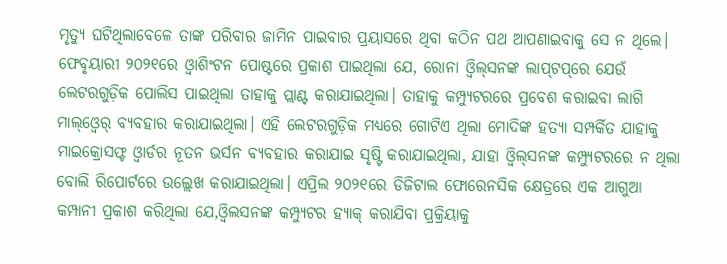ମୃତ୍ୟୁ ଘଟିଥିଲାବେଳେ ତାଙ୍କ ପରିବାର ଜାମିନ ପାଇବାର ପ୍ରୟାସରେ ଥିବା କଠିନ ପଥ ଆପଣାଇବାକୁ ସେ ନ ଥିଲେ।
ଫେବୃୟାରୀ ୨୦୨୧ରେ ଓ୍ବାଶିଂଟନ ପୋଷ୍ଟରେ ପ୍ରକାଶ ପାଇଥିଲା ଯେ, ରୋନା ଓ୍ବିଲ୍‌ସନଙ୍କ ଲାପ୍‌ଟପ୍‌ରେ ଯେଉଁ ଲେଟରଗୁଡ଼ିକ ପୋଲିସ ପାଇଥିଲା ତାହାକୁ ପ୍ଲାଣ୍ଟ କରାଯାଇଥିଲା। ତାହାକୁ କମ୍ପ୍ୟୁଟରରେ ପ୍ରବେଶ କରାଇବା ଲାଗି ମାଲ୍‌ଓ୍ବେର୍‌ ବ୍ୟବହାର କରାଯାଇଥିଲା। ଏହି ଲେଟରଗୁଡ଼ିକ ମଧ୍ୟରେ ଗୋଟିଏ ଥିଲା ମୋଦିଙ୍କ ହତ୍ୟା ସମ୍ପର୍କିତ ଯାହାକୁ ମାଇକ୍ରୋସଫ୍ଟ ଓ୍ବାର୍ଡର ନୂତନ ଭର୍ସନ ବ୍ୟବହାର କରାଯାଇ ସୃଷ୍ଟି କରାଯାଇଥିଲା, ଯାହା ଓ୍ବିଲ୍‌ସନଙ୍କ କମ୍ପ୍ୟୁଟରରେ ନ ଥିଲା ବୋଲି ରିପୋର୍ଟରେ ଉଲ୍ଲେଖ କରାଯାଇଥିଲା। ଏପ୍ରିଲ ୨୦୨୧ରେ ଡିଜିଟାଲ ଫୋରେନସିକ କ୍ଷେତ୍ରରେ ଏକ ଆଗୁଆ କମ୍ପାନୀ ପ୍ରକାଶ କରିଥିଲା ଯେ,ଓ୍ବିଲସନଙ୍କ କମ୍ପ୍ୟୁଟର ହ୍ୟାକ୍‌ କରାଯିବା ପ୍ରକ୍ରିୟାକୁ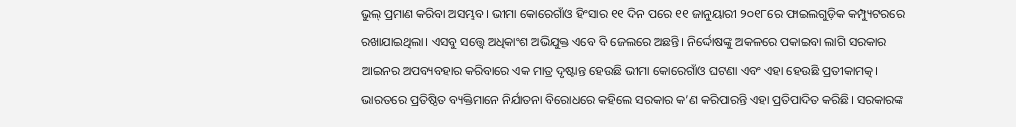ଭୁଲ୍‌ ପ୍ରମାଣ କରିବା ଅସମ୍ଭବ। ଭୀମା କୋରେଗାଁଓ ହିଂସାର ୧୧ ଦିନ ପରେ ୧୧ ଜାନୁୟାରୀ ୨୦୧୮ରେ ଫାଇଲଗୁଡ଼ିକ କମ୍ପ୍ୟୁଟରରେ ରଖାଯାଇଥିଲା। ଏସବୁ ସତ୍ତ୍ୱେ ଅଧିକାଂଶ ଅଭିଯୁକ୍ତ ଏବେ ବି ଜେଲରେ ଅଛନ୍ତି। ନିର୍ଦ୍ଦୋଷଙ୍କୁ ଅକଳରେ ପକାଇବା ଲାଗି ସରକାର ଆଇନର ଅପବ୍ୟବହାର କରିବାରେ ଏକ ମାତ୍ର ଦୃଷ୍ଟାନ୍ତ ହେଉଛି ଭୀମା କୋରେଗାଁଓ ଘଟଣା ଏବଂ ଏହା ହେଉଛି ପ୍ରତୀକାମତ୍କ। ଭାରତରେ ପ୍ରତିଷ୍ଠିତ ବ୍ୟକ୍ତିମାନେ ନିର୍ଯାତନା ବିରୋଧରେ କହିଲେ ସରକାର କ’ଣ କରିପାରନ୍ତି ଏହା ପ୍ରତିପାଦିତ କରିଛି। ସରକାରଙ୍କ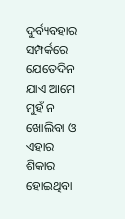ଦୁର୍ବ୍ୟବହାର ସମ୍ପର୍କରେ ଯେତେଦିନ ଯାଏ ଆମେ ମୁହଁ ନ ଖୋଲିବା ଓ ଏହାର ଶିକାର ହୋଇଥିବା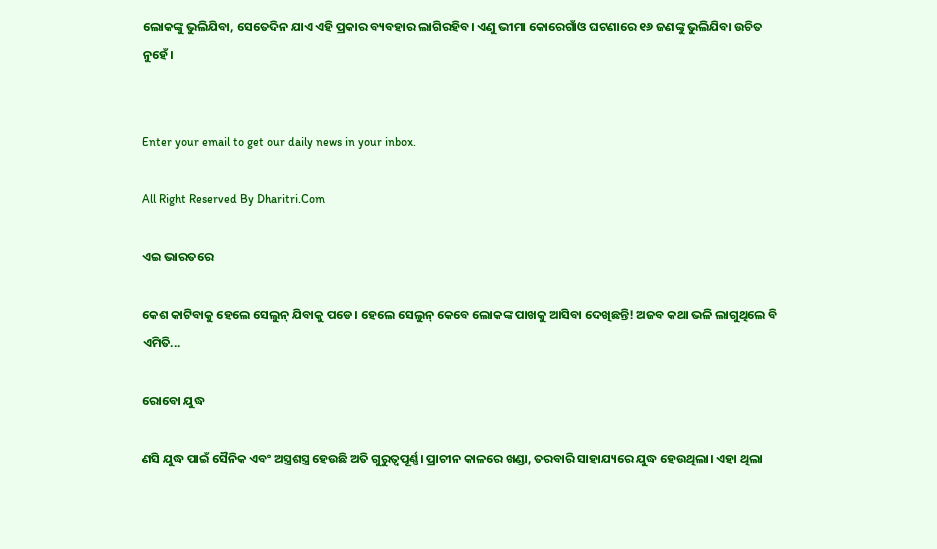ଲୋକଙ୍କୁ ଭୁଲିଯିବା, ସେତେଦିନ ଯାଏ ଏହି ପ୍ରକାର ବ୍ୟବହାର ଲାଗିରହିବ। ଏଣୁ ଭୀମା କୋରେଗାଁଓ ଘଟଣାରେ ୧୬ ଜଣଙ୍କୁ ଭୁଲିଯିବା ଉଚିତ ନୁହେଁ।


Enter your email to get our daily news in your inbox.

All Right Reserved By Dharitri.Com

ଏଇ ଭାରତରେ

କେଶ କାଟିବାକୁ ହେଲେ ସେଲୁନ୍‌ ଯିବାକୁ ପଡେ। ହେଲେ ସେଲୁନ୍‌ କେବେ ଲୋକଙ୍କ ପାଖକୁ ଆସିବା ଦେଖିଛନ୍ତି! ଅଜବ କଥା ଭଳି ଲାଗୁଥିଲେ ବି ଏମିତି...

ରୋବୋ ଯୁଦ୍ଧ

ଣସି ଯୁଦ୍ଧ ପାଇଁ ସୈନିକ ଏବଂ ଅସ୍ତ୍ରଶସ୍ତ୍ର ହେଉଛି ଅତି ଗୁରୁତ୍ୱପୂର୍ଣ୍ଣ। ପ୍ରାଚୀନ କାଳରେ ଖଣ୍ଡା, ତରବାରି ସାହାଯ୍ୟରେ ଯୁଦ୍ଧ ହେଉଥିଲା। ଏହା ଥିଲା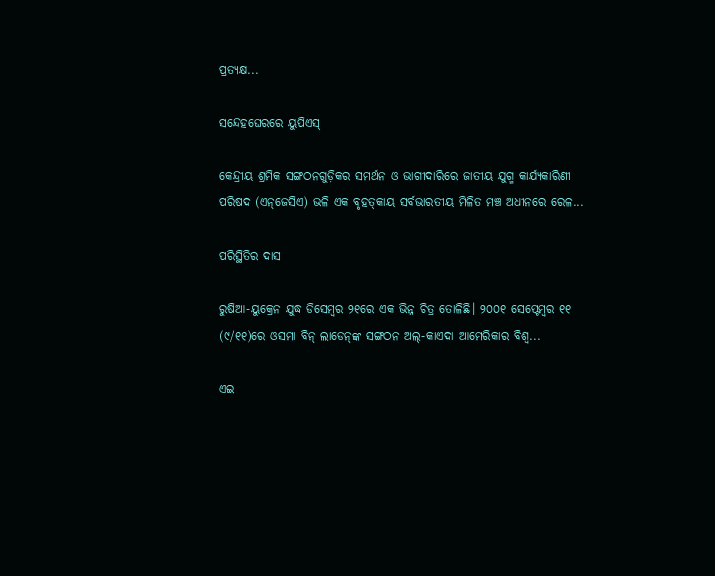ପ୍ରତ୍ୟକ୍ଷ...

ସନ୍ଦେହଘେରରେ ୟୁପିଏସ୍‌

କେନ୍ଦ୍ରୀୟ ଶ୍ରମିକ ସଙ୍ଗଠନଗୁଡ଼ିକର ସମର୍ଥନ ଓ ଭାଗୀଦାରିରେ ଜାତୀୟ ଯୁଗ୍ମ କାର୍ଯ୍ୟକାରିଣୀ ପରିଷଦ (ଏନ୍‌ଜେସିଏ) ଭଳି ଏକ ବୃହତ୍‌କାୟ ସର୍ବଭାରତୀୟ ମିଳିତ ମଞ୍ଚ ଅଧୀନରେ ରେଳ...

ପରିସ୍ଥିତିର ଦାସ

ରୁଷିଆ-ୟୁକ୍ରେନ ଯୁଦ୍ଧ ଡିସେମ୍ବର ୨୧ରେ ଏକ ଭିନ୍ନ ଚିତ୍ର ତୋଳିଛି। ୨୦୦୧ ସେପ୍ଟେମ୍ବର ୧୧ (୯/୧୧)ରେ ଓସମା ବିନ୍‌ ଲାଡେନ୍‌ଙ୍କ ସଙ୍ଗଠନ ଅଲ୍‌-କାଏଦା ଆମେରିକାର ବିଶ୍ୱ...

ଏଇ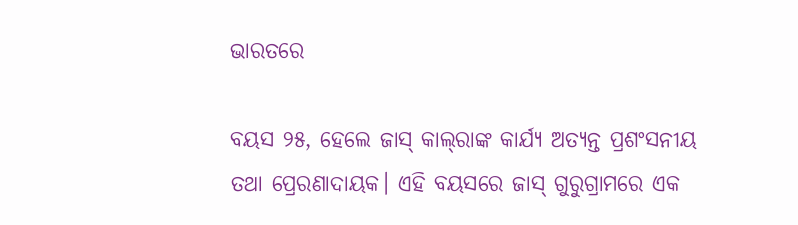ଭାରତରେ

ବୟସ ୨୫, ହେଲେ ଜାସ୍‌ କାଲ୍‌ରାଙ୍କ କାର୍ଯ୍ୟ ଅତ୍ୟନ୍ତ ପ୍ରଶଂସନୀୟ ତଥା ପ୍ରେରଣାଦାୟକ। ଏହି ବୟସରେ ଜାସ୍‌ ଗୁରୁଗ୍ରାମରେ ଏକ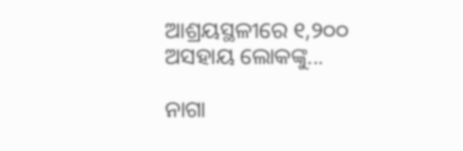ଆଶ୍ରୟସ୍ଥଳୀରେ ୧,୨୦୦ ଅସହାୟ ଲୋକଙ୍କୁ...

ନାଗା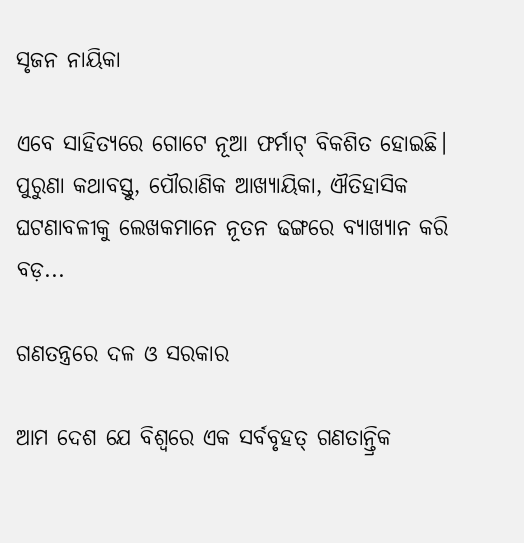ସୃଜନ ନାୟିକା

ଏବେ ସାହିତ୍ୟରେ ଗୋଟେ ନୂଆ ଫର୍ମାଟ୍‌ ବିକଶିତ ହୋଇଛି। ପୁରୁଣା କଥାବସ୍ତୁ, ପୌରାଣିକ ଆଖ୍ୟାୟିକା, ଐତିହାସିକ ଘଟଣାବଳୀକୁ ଲେଖକମାନେ ନୂତନ ଢଙ୍ଗରେ ବ୍ୟାଖ୍ୟାନ କରି ବଡ଼...

ଗଣତନ୍ତ୍ରରେ ଦଳ ଓ ସରକାର

ଆମ ଦେଶ ଯେ ବିଶ୍ୱରେ ଏକ ସର୍ବବୃହତ୍‌ ଗଣତାନ୍ତ୍ରିକ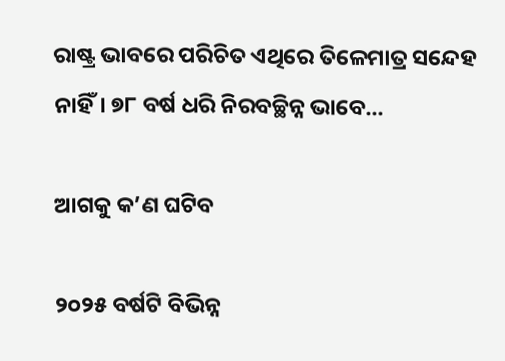ରାଷ୍ଟ୍ର ଭାବରେ ପରିଚିତ ଏଥିରେ ତିଳେମାତ୍ର ସନ୍ଦେହ ନାହିଁ। ୭୮ ବର୍ଷ ଧରି ନିରବଚ୍ଛିନ୍ନ ଭାବେ...

ଆଗକୁ କ’ଣ ଘଟିବ

୨୦୨୫ ବର୍ଷଟି ବିଭିନ୍ନ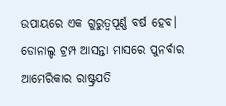ଉପାୟରେ ଏକ ଗୁରୁତ୍ୱପୂର୍ଣ୍ଣ ବର୍ଷ ହେବ। ଡୋନାଲ୍ଡ ଟ୍ରମ୍ପ ଆସନ୍ତା ମାସରେ ପୁନର୍ବାର ଆମେରିକାର ରାଷ୍ଟ୍ରପତି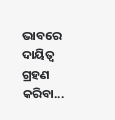ଭାବରେ ଦାୟିତ୍ୱ ଗ୍ରହଣ କରିବା...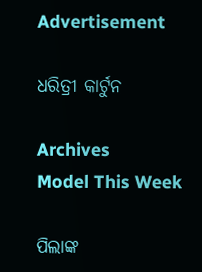Advertisement

ଧରିତ୍ରୀ କାର୍ଟୁନ

Archives
Model This Week

ପିଲାଙ୍କ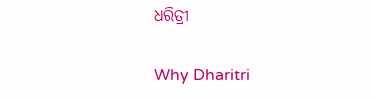ଧରିତ୍ରୀ

Why Dharitri